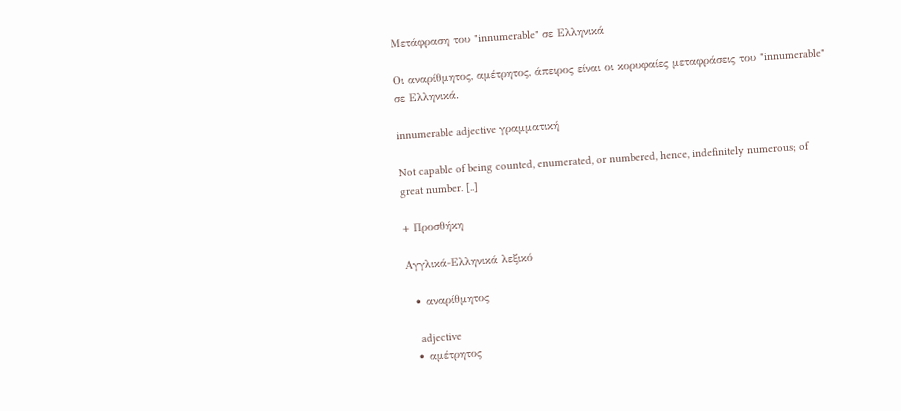Μετάφραση του "innumerable" σε Ελληνικά

Οι αναρίθμητος, αμέτρητος, άπειρος είναι οι κορυφαίες μεταφράσεις του "innumerable" σε Ελληνικά.

innumerable adjective γραμματική

Not capable of being counted, enumerated, or numbered, hence, indefinitely numerous; of great number. [..]

+ Προσθήκη

Αγγλικά-Ελληνικά λεξικό

  • αναρίθμητος

    adjective
  • αμέτρητος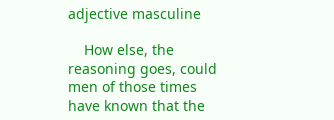adjective masculine

    How else, the reasoning goes, could men of those times have known that the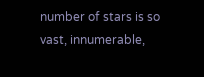number of stars is so vast, innumerable,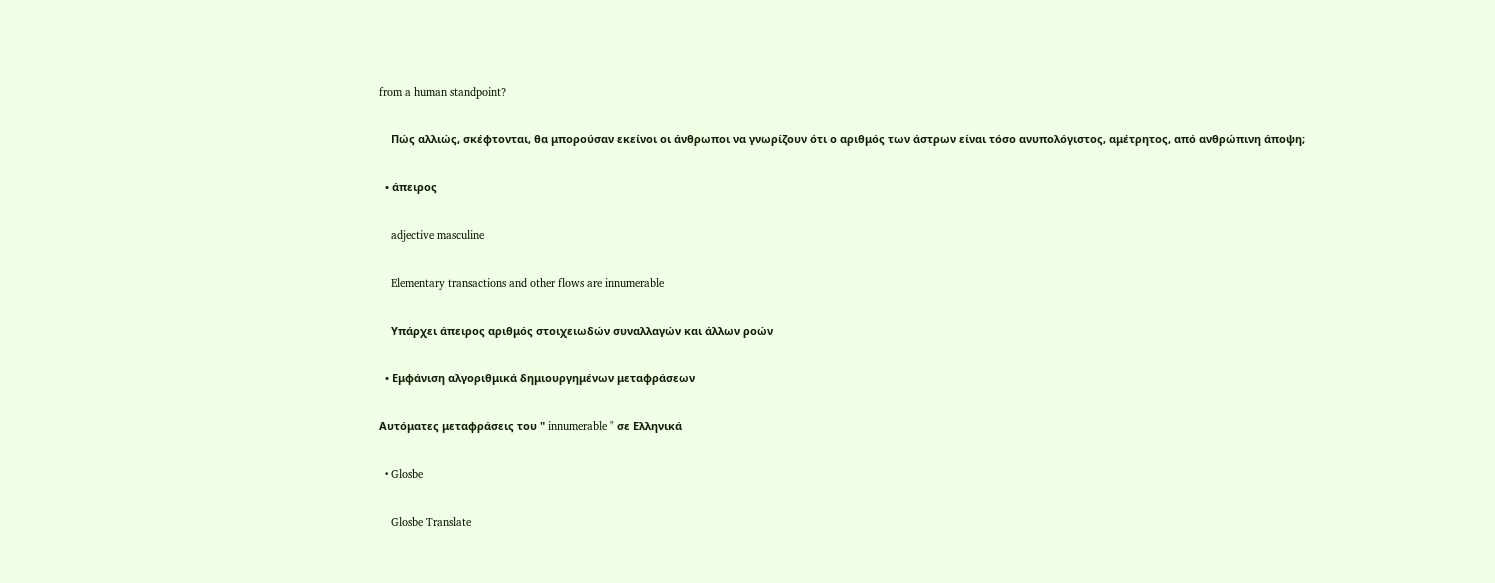from a human standpoint?

    Πώς αλλιώς, σκέφτονται, θα μπορούσαν εκείνοι οι άνθρωποι να γνωρίζουν ότι ο αριθμός των άστρων είναι τόσο ανυπολόγιστος, αμέτρητος, από ανθρώπινη άποψη;

  • άπειρος

    adjective masculine

    Elementary transactions and other flows are innumerable

    Υπάρχει άπειρος αριθμός στοιχειωδών συναλλαγών και άλλων ροών

  • Εμφάνιση αλγοριθμικά δημιουργημένων μεταφράσεων

Αυτόματες μεταφράσεις του " innumerable " σε Ελληνικά

  • Glosbe

    Glosbe Translate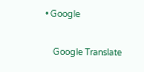• Google

    Google Translate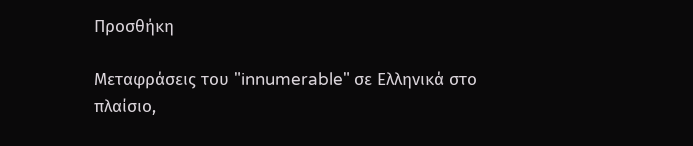Προσθήκη

Μεταφράσεις του "innumerable" σε Ελληνικά στο πλαίσιο,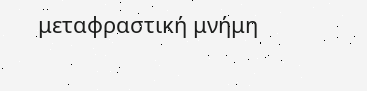μεταφραστική μνήμη